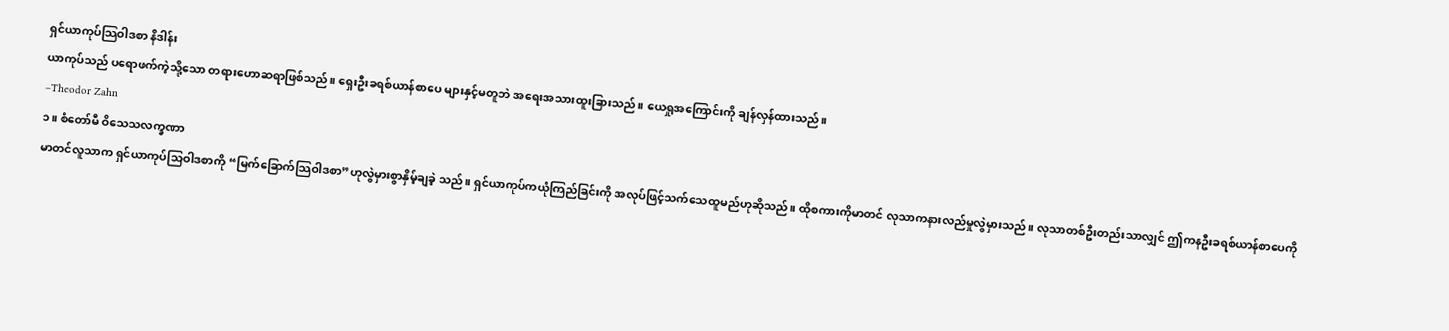ရှင်ယာကုပ်သြဝါဒစာ နိဒါန်း
ယာကုပ်သည် ပရောဖက်ကဲ့သို့သော တရားဟောဆရာဖြစ်သည်။ ရှေးဦးခရစ်ယာန်စာပေ များနှင့်မတူဘဲ အရေးအသားထူးခြားသည်။ ယေရှုအကြောင်းကို ချန်လှန်ထားသည်။
–Theodor Zahn
၁။ စံတော်မီ ဝိသေသလက္ခဏာ
မာတင်လူသာက ရှင်ယာကုပ်သြဝါဒစာကို “မြက်ခြောက်သြဝါဒစာ”ဟုလွဲမှားစွာနှိမ့်ချခဲ့ သည်။ ရှင်ယာကုပ်ကယုံကြည်ခြင်းကို အလုပ်ဖြင့်သက်သေထူမည်ဟုဆိုသည်။ ထိုစကားကိုမာတင် လုသာကနားလည်မှုလွဲမှားသည်။ လုသာတစ်ဦးတည်းသာလျှင် ဤကနဦးခရစ်ယာန်စာပေကို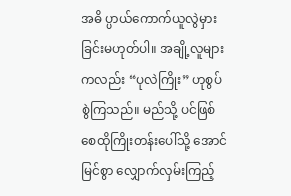အဓိ ပ္ပာယ်ကောက်ယူလွဲမှားခြင်းမဟုတ်ပါ။ အချို့လူများကလည်း “ပုလဲကြိုး” ဟုစွပ်စွဲကြသည်။ မည်သို့ ပင်ဖြစ်စေထိုကြိုးတန်းပေါ်သို့ အောင်မြင်စွာ လျှောက်လှမ်းကြည့်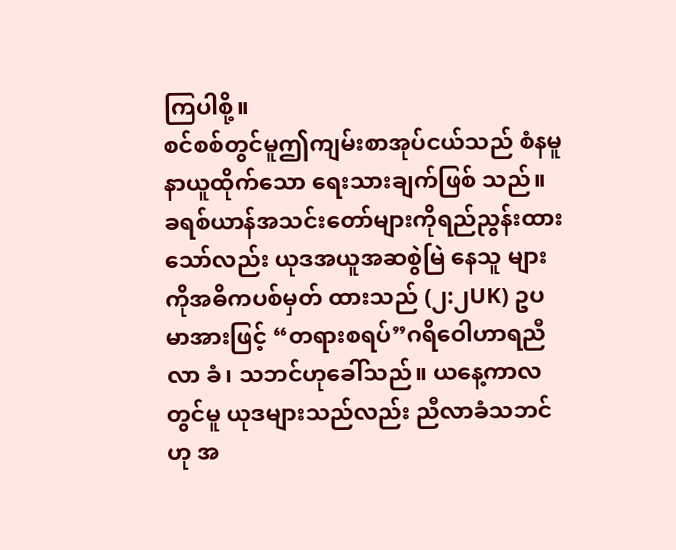ကြပါစို့။
စင်စစ်တွင်မူဤကျမ်းစာအုပ်ငယ်သည် စံနမူနာယူထိုက်သော ရေးသားချက်ဖြစ် သည်။ ခရစ်ယာန်အသင်းတော်များကိုရည်ညွန်းထားသော်လည်း ယုဒအယူအဆစွဲမြဲ နေသူ များကိုအဓိကပစ်မှတ် ထားသည် (၂:၂UK) ဥပမာအားဖြင့် “တရားစရပ်”ဂရိဝေါဟာရညီလာ ခံ၊ သဘင်ဟုခေါ်သည်။ ယနေ့ကာလတွင်မူ ယုဒများသည်လည်း ညီလာခံသဘင်ဟု အ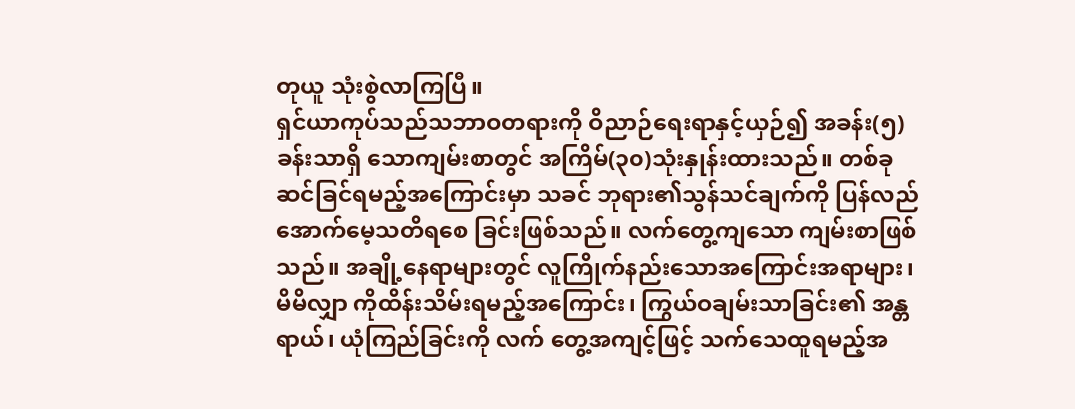တုယူ သုံးစွဲလာကြပြီ။
ရှင်ယာကုပ်သည်သဘာဝတရားကို ဝိညာဉ်ရေးရာနှင့်ယှဉ်၍ အခန်း(၅)ခန်းသာရှိ သောကျမ်းစာတွင် အကြိမ်(၃၀)သုံးနှုန်းထားသည်။ တစ်ခုဆင်ခြင်ရမည့်အကြောင်းမှာ သခင် ဘုရား၏သွန်သင်ချက်ကို ပြန်လည်အောက်မေ့သတိရစေ ခြင်းဖြစ်သည်။ လက်တွေ့ကျသော ကျမ်းစာဖြစ်သည်။ အချို့နေရာများတွင် လူကြိုက်နည်းသောအကြောင်းအရာများ၊ မိမိလျှာ ကိုထိန်းသိမ်းရမည့်အကြောင်း၊ ကြွယ်ဝချမ်းသာခြင်း၏ အန္တရာယ်၊ ယုံကြည်ခြင်းကို လက် တွေ့အကျင့်ဖြင့် သက်သေထူရမည့်အ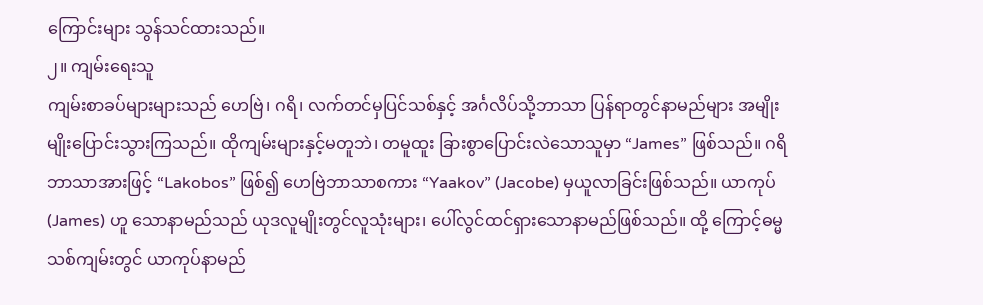ကြောင်းများ သွန်သင်ထားသည်။
၂။ ကျမ်းရေးသူ
ကျမ်းစာခပ်များများသည် ဟေဗြဲ၊ ဂရိ၊ လက်တင်မှပြင်သစ်နှင့် အင်္ဂလိပ်သို့ဘာသာ ပြန်ရာတွင်နာမည်များ အမျိုးမျိုးပြောင်းသွားကြသည်။ ထိုကျမ်းများနှင့်မတူဘဲ၊ တမူထူး ခြားစွာပြောင်းလဲသောသူမှာ “James” ဖြစ်သည်။ ဂရိဘာသာအားဖြင့် “Lakobos” ဖြစ်၍ ဟေဗြဲဘာသာစကား “Yaakov” (Jacobe) မှယူလာခြင်းဖြစ်သည်။ ယာကုပ်(James) ဟူ သောနာမည်သည် ယုဒလူမျိုးတွင်လူသုံးများ၊ ပေါ်လွင်ထင်ရှားသောနာမည်ဖြစ်သည်။ ထို့ ကြောင့်ဓမ္မသစ်ကျမ်းတွင် ယာကုပ်နာမည်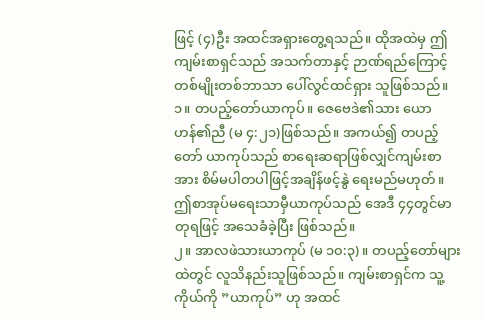ဖြင့် (၄)ဦး အထင်အရှားတွေ့ရသည်။ ထိုအထဲမှ ဤကျမ်းစာရှင်သည် အသက်တာနှင့် ဉာဏ်ရည်ကြောင့် တစ်မျိုးတစ်ဘာသာ ပေါ်လွင်ထင်ရှား သူဖြစ်သည်။
၁။ တပည့်တော်ယာကုပ်။ ဇေဗေဒဲ၏သား ယောဟန်၏ညီ (မ ၄:၂၁)ဖြစ်သည်။ အကယ်၍ တပည့်တော် ယာကုပ်သည် စာရေးဆရာဖြစ်လျှင်ကျမ်းစာအား စိမ်မပါတပါဖြင့်အချိန်ဖင့်နွဲ ရေးမည်မဟုတ်။ ဤစာအုပ်မရေးသာမှီယာကုပ်သည် အေဒီ ၄၄တွင်မာတုရဖြင့် အသေခံခဲ့ပြီး ဖြစ်သည်။
၂။ အာလဖဲသားယာကုပ် (မ ၁၀:၃) ။ တပည့်တော်များထဲတွင် လူသိနည်းသူဖြစ်သည်။ ကျမ်းစာရှင်က သူ့ကိုယ်ကို ”ယာကုပ်” ဟု အထင်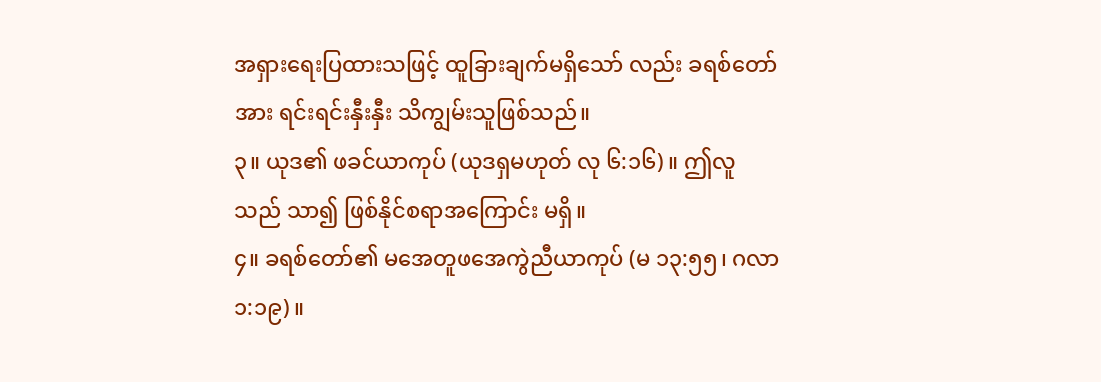အရှားရေးပြထားသဖြင့် ထူခြားချက်မရှိသော် လည်း ခရစ်တော်အား ရင်းရင်းနှီးနှီး သိကျွမ်းသူဖြစ်သည်။
၃။ ယုဒ၏ ဖခင်ယာကုပ် (ယုဒရှမဟုတ် လု ၆:၁၆)။ ဤလူသည် သာ၍ ဖြစ်နိုင်စရာအကြောင်း မရှိ။
၄။ ခရစ်တော်၏ မအေတူဖအေကွဲညီယာကုပ် (မ ၁၃:၅၅၊ ဂလာ ၁:၁၉)။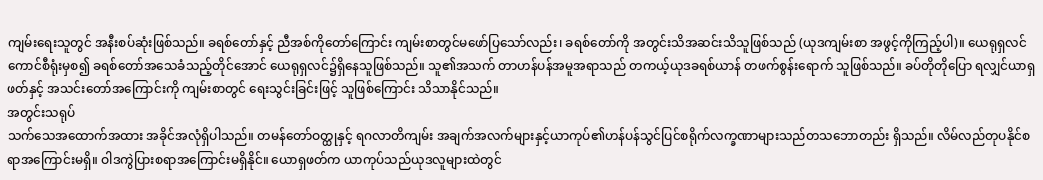ကျမ်းရေးသူတွင် အနီးစပ်ဆုံးဖြစ်သည်။ ခရစ်တော်နှင့် ညီအစ်ကိုတော်ကြောင်း ကျမ်းစာတွင်မဖော်ပြသော်လည်း၊ ခရစ်တော်ကို အတွင်းသိအဆင်းသိသူဖြစ်သည် (ယုဒကျမ်းစာ အဖွင့်ကိုကြည့်ပါ)။ ယေရုရှလင် ကောင်စီရုံးမှစ၍ ခရစ်တော်အသေခံသည့်တိုင်အောင် ယေရုရှလင်၌ရှိနေသူဖြစ်သည်။ သူ၏အသက် တာဟန်ပန်အမူအရာသည် တကယ့်ယုဒခရစ်ယာန် တဖက်စွန်းရောက် သူဖြစ်သည်။ ခပ်တိုတိုပြော ရလျှင်ယာရှဖတ်နှင့် အသင်းတော်အကြောင်းကို ကျမ်းစာတွင် ရေးသွင်းခြင်းဖြင့် သူဖြစ်ကြောင်း သိသာနိုင်သည်။
အတွင်းသရုပ်
သက်သေအထောက်အထား အခိုင်အလုံရှိပါသည်။ တမန်တော်ဝတ္ထုနှင့် ရဂလာတိကျမ်း အချက်အလက်များနှင့်ယာကုပ်၏ဟန်ပန်သွင်ပြင်စရိုက်လက္ခဏာများသည်တသဘောတည်း ရှိသည်။ လိမ်လည်တုပနိုင်စရာအကြောင်းမရှိ။ ဝါဒကွဲပြားစရာအကြောင်းမရှိနိုင်။ ယောရှဖတ်က ယာကုပ်သည်ယုဒလူများထဲတွင်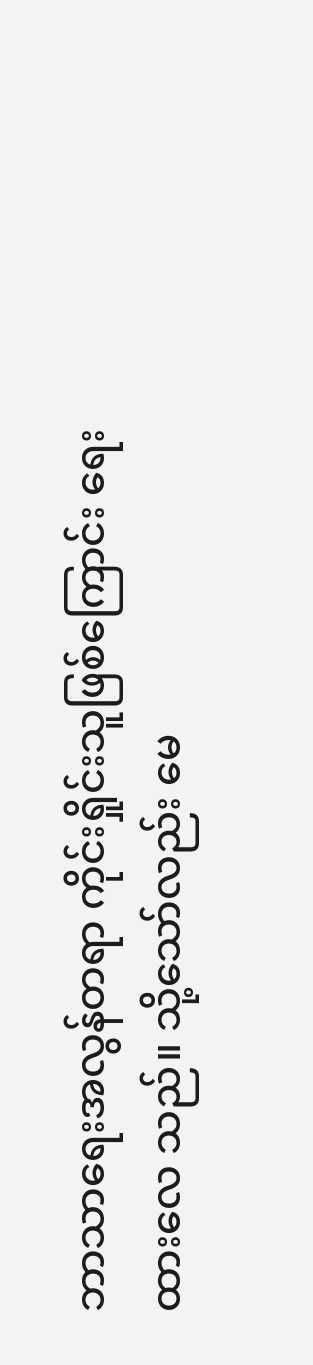ဘာသာရေးအလွန်တရာ ကိုင်းရှိုင်းသူဖြစ်ကြောင်း ရေးထားလေ သည်။ သို့သော်လည်း မေ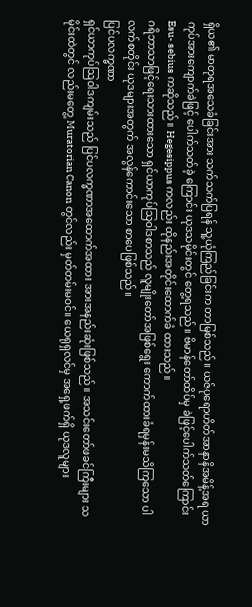ရှိယ၏ မာတုရအသေခံခြင်းအား သက်သက်ပြရန် သူ့ယုံကြည်ခြင်းက တာမြစ်သည်။ ယဇ်ပုရောဟိတ်အာနာနိအမိန့်အရ ယာကုပ်အားကျောက်ခဲဖြင့် ပေါက်သတ်ခဲ့ ကြောင်း ယုဒသမိုင်းတွင် တွေ့ရသည်။ ဗိမာန်တော်ထိပ်မှ ခဲဖြင့်ပေါက်သတ်ကြောင်းEsu- sebius ကဆိုသည်။ Hegesippus ကလည်း ထိုနည်းအတိုင်းထောက်ခံ ထားသည်။
ဂရိဘာသာဖြင့်ရေးသားထားသော ရှင်ယာကုပ်သြဝါဒစာသည် လူမျိုးတော်အဖြစ်ရွေး ကောက်ထားခံရမှန်းမသိကြသော ပါလက်စတိုင်း ယုဒများအတွက် အလွန်ကောင်းသော စာပေဖြစ်သည်။
ပြင်ပလက္ခဏာ
ရှင်ယာကုပ်သြဝါဒကျမ်းသည် ပြင်ပလက္ခဏာအထောက်အထား အားအနည်းဆုံးဖြစ်သည်။ အသင်းတော်ဖခင်ကြီးများ သမိုင်းထဲတွင် လည်းမတွေ့ Muratorian Canon တွင်လည်း မှတ်တမ်းမဝင်။ ယေရုရှလင်မှ အရှေ့ဖက်ရှိ ယုဒလူများ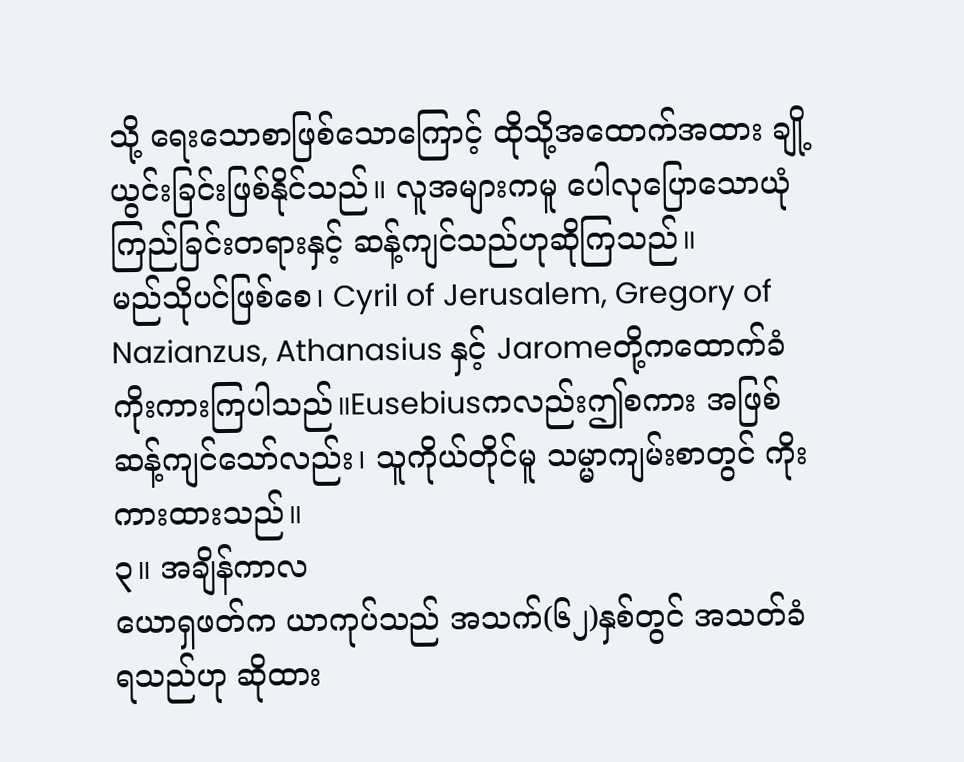သို့ ရေးသောစာဖြစ်သောကြောင့် ထိုသို့အထောက်အထား ချို့ယွင်းခြင်းဖြစ်နိုင်သည်။ လူအများကမူ ပေါလုပြောသောယုံကြည်ခြင်းတရားနှင့် ဆန့်ကျင်သည်ဟုဆိုကြသည်။
မည်သိုပင်ဖြစ်စေ၊ Cyril of Jerusalem, Gregory of Nazianzus, Athanasius နှင့် Jaromeတို့ကထောက်ခံကိုးကားကြပါသည်။Eusebiusကလည်းဤစကား အဖြစ်ဆန့်ကျင်သော်လည်း၊ သူကိုယ်တိုင်မူ သမ္မာကျမ်းစာတွင် ကိုးကားထားသည်။
၃။ အချိန်ကာလ
ယောရှဖတ်က ယာကုပ်သည် အသက်(၆၂)နှစ်တွင် အသတ်ခံရသည်ဟု ဆိုထား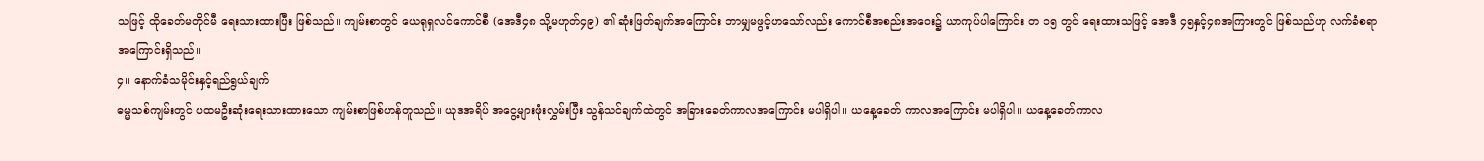သဖြင့် ထိုခေတ်မတိုင်မီ ရေးသားထားပြီး ဖြစ်သည်။ ကျမ်းစာတွင် ယေရုရှလင်ကောင်စီ (အေဒီ၄၈ သို့မဟုတ်၄၉) ၏ ဆုံးဖြတ်ချက်အကြောင်း ဘာမျှမဖွင့်ဟသော်လည်း ကောင်စီအစည်းအဝေး၌ ယာကုပ်ပါကြောင်း တ ၁၅ တွင် ရေးထားသဖြင့် အေဒီ ၄၅နှင့်၄၈အကြားတွင် ဖြစ်သည်ဟု လက်ခံစရာအကြောင်းရှိသည်။
၄။ နောက်ခံသမိုင်းနှင့်ရည်ရွယ်ချက်
ဓမ္မသစ်ကျမ်းတွင် ပထမဦးဆုံးရေးသားထားသော ကျမ်းစာဖြစ်ဟန်တူသည်။ ယုဒအရိပ် အငွေ့များဖုံးလွှမ်းပြီး သွန်သင်ချက်ထဲတွင် အခြားခေတ်ကာလအကြောင်း မပါရှိပါ။ ယနေ့ခေတ် ကာလအကြောင်း မပါရှိပါ။ ယနေ့ခေတ်ကာလ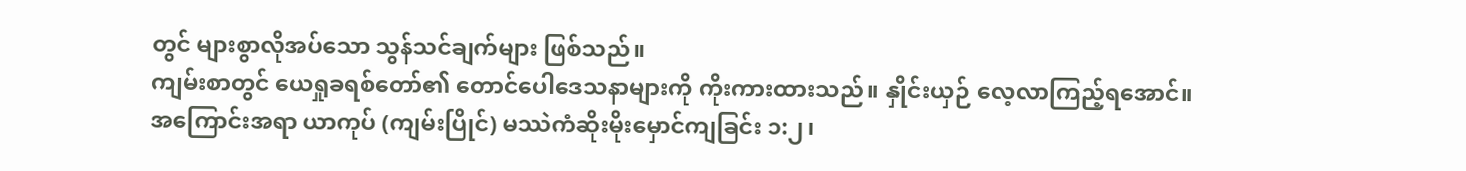တွင် များစွာလိုအပ်သော သွန်သင်ချက်များ ဖြစ်သည်။
ကျမ်းစာတွင် ယေရှုခရစ်တော်၏ တောင်ပေါဒေသနာများကို ကိုးကားထားသည်။ နှိုင်းယှဉ် လေ့လာကြည့်ရအောင်။
အကြောင်းအရာ ယာကုပ် (ကျမ်းပြိုင်) မဿဲကံဆိုးမိုးမှောင်ကျခြင်း ၁:၂၊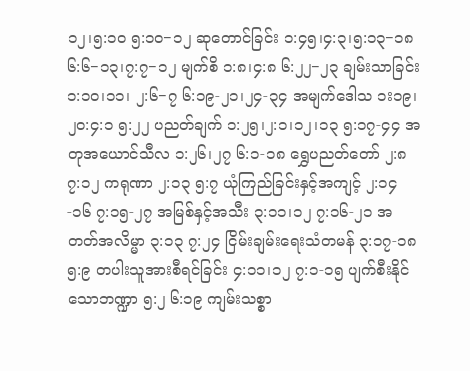၁၂၊၅:၁၀ ၅:၁၀−၁၂ ဆုတောင်ခြင်း ၁:၄၅၊၄:၃၊၅:၁၃−၁၈ ၆:၆−၁၃၊၇:၇−၁၂ မျက်စိ ၁:၈၊၄:၈ ၆:၂၂−၂၃ ချမ်းသာခြင်း ၁:၁၀၊၁၁၊ ၂:၆−၇ ၆:၁၉-၂၁၊၂၄-၃၄ အမျက်ဒေါသ ၁း၁၉၊၂၀:၄:၁ ၅:၂၂ ပညတ်ချက် ၁:၂၅၊၂:၁၊၁၂၊၁၃ ၅:၁၇-၄၄ အတုအယောင်သီလ ၁:၂၆၊၂၇ ၆:၁-၁၈ ရွှေပညတ်တော် ၂:၈ ၇:၁၂ ကရုဏာ ၂:၁၃ ၅:၇ ယုံကြည်ခြင်းနှင့်အကျင့် ၂:၁၄-၁၆ ၇:၁၅-၂၇ အမြစ်နှင့်အသီး ၃:၁၁၊၁၂ ၇:၁၆-၂၁ အတတ်အလိမ္မာ ၃:၁၃ ၇:၂၄ ငြိမ်းချမ်းရေးသံတမန် ၃:၁၇-၁၈ ၅:၉ တပါးသူအားစီရင်ခြင်း ၄:၁၁၊၁၂ ၇:၁-၁၅ ပျက်စီးနိုင်သောဘဏ္ဍာ ၅:၂ ၆:၁၉ ကျမ်းသစ္စာ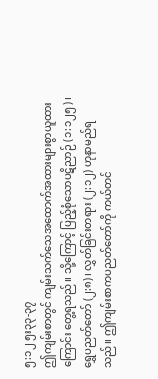၅:၁၂ ၅း၃၃-၃၇
ဤကျမ်းစာတွင် ကျမ်းသက်သေအထောက်အထားများစွာယူထားကြောင်း တွေ့ရသည်။ သို့ကြောင့် ပြည့်စုံသောပဋိညာဉ် (၁:၁၂၅)၊ ရွှေပညတ်တော် (၂:၈)၊ လွှတ်ခြင်းတရား (၂:၁၂) ဟုနာမည်ရသည်။ ဤကျမ်းစာကပညတ်တော်ကို ကယ်တင်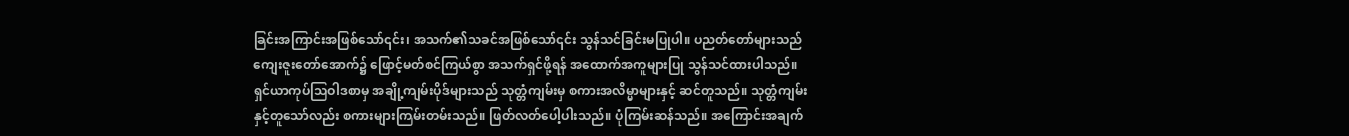ခြင်းအကြာင်းအဖြစ်သော်၎င်း၊ အသက်၏သခင်အဖြစ်သော်၎င်း သွန်သင်ခြင်းမပြုပါ။ ပညတ်တော်များသည် ကျေးဇူးတော်အောက်၌ ဖြောင့်မတ်စင်ကြယ်စွာ အသက်ရှင်ဖို့ရန် အထောက်အကူများပြု သွန်သင်ထားပါသည်။
ရှင်ယာကုပ်သြဝါဒစာမှ အချို့ကျမ်းပိုဒ်များသည် သုတ္တံကျမ်းမှ စကားအလိမ္မာများနှင့် ဆင်တူသည်။ သုတ္တံကျမ်းနှင့်တူသော်လည်း စကားများကြမ်းတမ်းသည်။ ဖြတ်လတ်ပေါ့ပါးသည်။ ပုံကြမ်းဆန်သည်။ အကြောင်းအချက်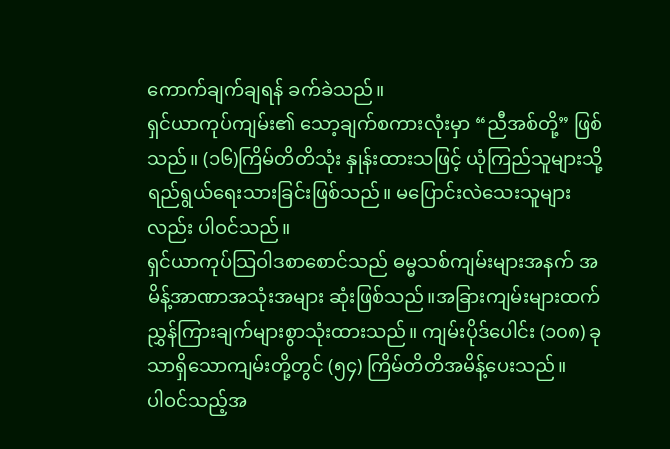ကောက်ချက်ချရန် ခက်ခဲသည်။
ရှင်ယာကုပ်ကျမ်း၏ သော့ချက်စကားလုံးမှာ “ညီအစ်တို့” ဖြစ်သည်။ (၁၆)ကြိမ်တိတိသုံး နှုန်းထားသဖြင့် ယုံကြည်သူများသို့ ရည်ရွယ်ရေးသားခြင်းဖြစ်သည်။ မပြောင်းလဲသေးသူများလည်း ပါဝင်သည်။
ရှင်ယာကုပ်သြဝါဒစာစောင်သည် ဓမ္မသစ်ကျမ်းများအနက် အမိန့်အာဏာအသုံးအများ ဆုံးဖြစ်သည်။အခြားကျမ်းများထက် ညွှန်ကြားချက်များစွာသုံးထားသည်။ ကျမ်းပိုဒ်ပေါင်း (၁၀၈) ခုသာရှိသောကျမ်းတို့တွင် (၅၄) ကြိမ်တိတိအမိန့်ပေးသည်။
ပါဝင်သည့်အ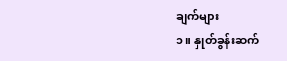ချက်များ
၁။ နှုတ်ခွန်းဆက်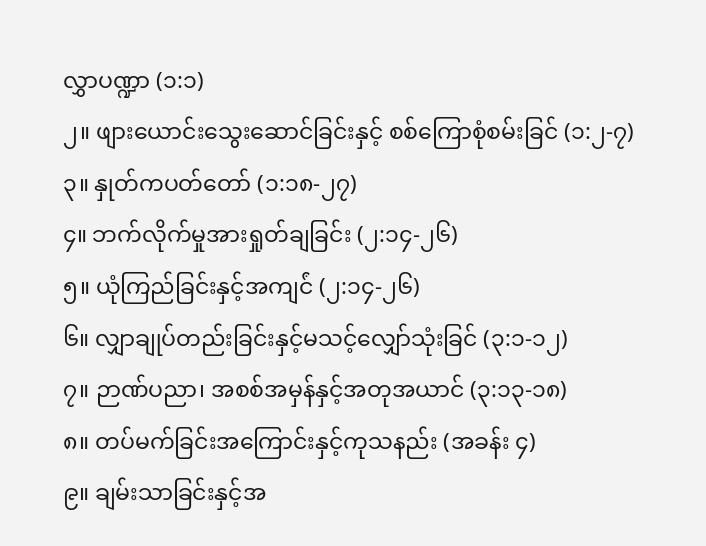လွှာပဏ္ဍာ (၁:၁)
၂။ ဖျားယောင်းသွေးဆောင်ခြင်းနှင့် စစ်ကြောစုံစမ်းခြင် (၁:၂-၇)
၃။ နှုတ်ကပတ်တော် (၁:၁၈-၂၇)
၄။ ဘက်လိုက်မှုအားရှုတ်ချခြင်း (၂:၁၄-၂၆)
၅။ ယုံကြည်ခြင်းနှင့်အကျင်ံ (၂:၁၄-၂၆)
၆။ လျှာချုပ်တည်းခြင်းနှင့်မသင့်လျှော်သုံးခြင် (၃:၁-၁၂)
၇။ ဉာဏ်ပညာ၊ အစစ်အမှန်နှင့်အတုအယာင် (၃:၁၃-၁၈)
၈။ တပ်မက်ခြင်းအကြောင်းနှင့်ကုသနည်း (အခန်း ၄)
၉။ ချမ်းသာခြင်းနှင့်အ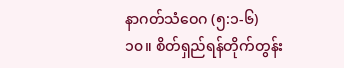နာဂတ်သံဝေဂ (၅:၁-၆)
၁၀။ စိတ်ရှည်ရန်တိုက်တွန်း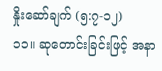နှိုးဆော်ချက် (၅:၇-၁၂)
၁၁။ ဆုတောင်းခြင်းဖြင့် အနာ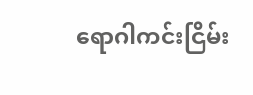ရောဂါကင်းငြိမ်း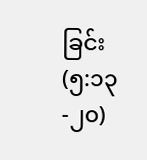ခြင်း (၅:၁၃-၂၀)